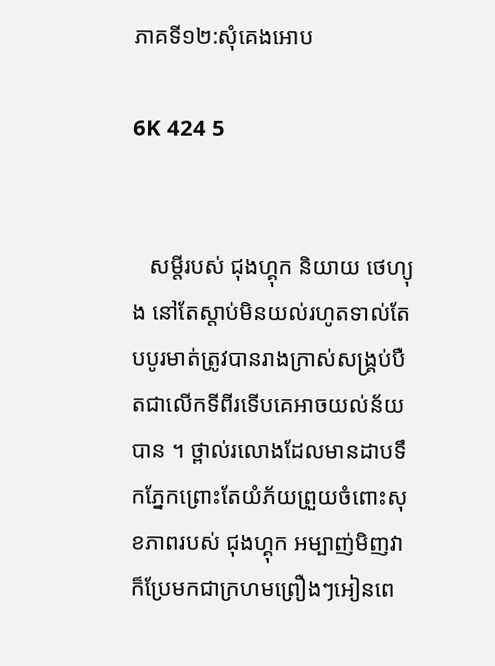ភាគទី១២:សុំគេងអោប

6K 424 5


   សម្តីរបស់ ជុងហ្គុក និយាយ ថេហ្យុង នៅតែស្តាប់មិនយល់រហូតទាល់តែបបូរមាត់ត្រូវបានរាងក្រាស់សង្គ្រប់បឺតជាលើកទីពីរទើបគេអាចយល់ន័យបាន ។ ថ្ពាល់រលោងដែលមានដាបទឹកភ្នែកព្រោះតែយំភ័យព្រួយចំពោះសុខភាពរបស់ ជុងហ្គុក អម្បាញ់មិញវាក៏ប្រែមកជាក្រហមព្រឿងៗអៀនពេ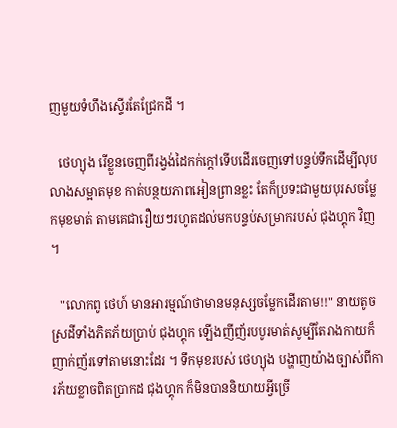ញមួយទំហឹងស្ទើរតែជ្រែកដី ។

   ថេហ្យុង រើខ្លួនចេញពីរង្វង់ដៃកក់ក្តៅទើបដើរចេញទៅបន្ទប់ទឹកដើម្បីលុបលាងសម្អាតមុខ កាត់បន្ថយភាពអៀនព្រានខ្លះ តែក៏ប្រទះជាមួយបុរសចម្លែកមុខមាត់ តាមគេជារឿយៗរហូតដល់មកបន្ទប់សម្រាករបស់ ជុងហ្គុក វិញ ។

   "លោកពូ ថេហ៍ មានអារម្មណ៍ថាមានមនុស្សចម្លែកដើរតាម!!" នាយតូចស្រដីទាំងភិតភ័យប្រាប់ ជុងហ្គុក ឡើងញីញ័របបូរមាត់សូម្បីតែរាងកាយក៏ញាក់ញ័រទៅតាមនោះដែរ ។ ទឹកមុខរបស់ ថេហ្យុង បង្ហាញយ៉ាងច្បាស់ពីការភ័យខ្លាចពិតប្រាកដ ជុងហ្គុក ក៏មិនបាននិយាយអ្វីច្រើ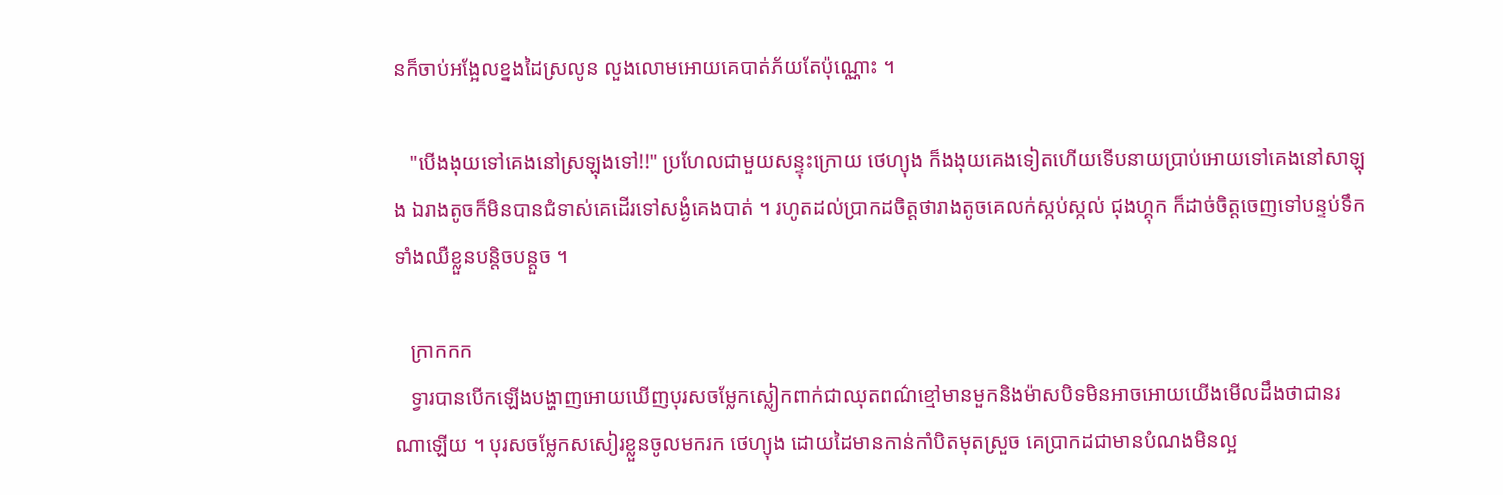នក៏ចាប់អង្អែលខ្នងដៃស្រលូន លួងលោមអោយគេបាត់ភ័យតែប៉ុណ្ណោះ ។

   "បើងងុយទៅគេងនៅស្រឡុងទៅ!!" ប្រហែលជាមួយសន្ទុះក្រោយ ថេហ្យុង ក៏ងងុយគេងទៀតហើយទើបនាយប្រាប់អោយទៅគេងនៅសាឡុង ឯរាងតូចក៏មិនបានជំទាស់គេដើរទៅសង្ងំគេងបាត់ ។ រហូតដល់ប្រាកដចិត្តថារាងតូចគេលក់ស្កប់ស្កល់ ជុងហ្គុក ក៏ដាច់ចិត្តចេញទៅបន្ទប់ទឹក ទាំងឈឺខ្លួនបន្តិចបន្តួច ។

   ក្រាកកក
   ទ្វារបានបើកឡើងបង្ហាញអោយឃើញបុរសចម្លែកស្លៀកពាក់ជាឈុតពណ៌ខ្មៅមានមួកនិងម៉ាសបិទមិនអាចអោយយើងមើលដឹងថាជានរណាឡើយ ។ បុរសចម្លែកសសៀរខ្លួនចូលមករក ថេហ្យុង ដោយដៃមានកាន់កាំបិតមុតស្រួច គេប្រាកដជាមានបំណងមិនល្អ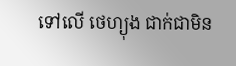ទៅលើ ថេហ្យុង ជាក់ជាមិន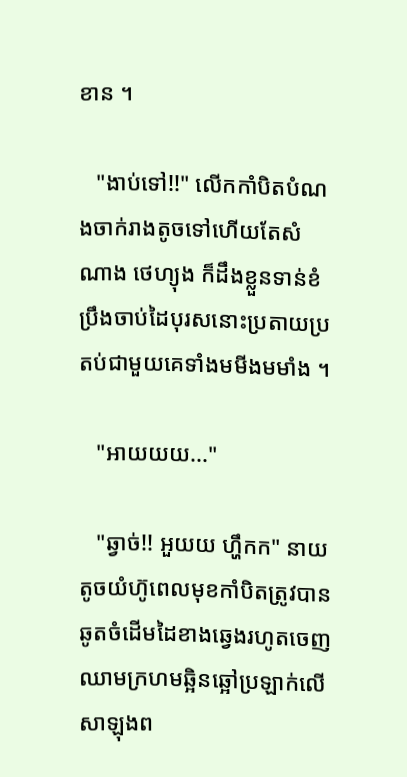ខាន ។

   "ងាប់ទៅ!!" លើកកាំបិតបំណងចាក់រាងតូចទៅហើយតែសំណាង ថេហ្យុង ក៏ដឹងខ្លួនទាន់ខំប្រឹងចាប់ដៃបុរសនោះប្រតាយប្រតប់ជាមួយគេទាំងមមីងមមាំង ។

   "អាយយយ..."

   "ឆ្វាច់!! អួយយ ហ្ហឹកក" នាយតូចយំហ៊ូពេលមុខកាំបិតត្រូវបានឆូតចំដើមដៃខាងឆ្វេងរហូតចេញឈាមក្រហមឆ្អិនឆ្អៅប្រឡាក់លើសាឡុងព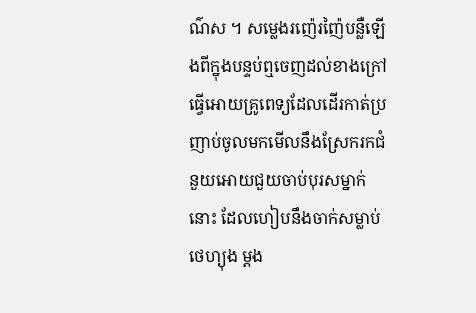ណ៌ស ។ សម្លេងរញ៉េរញ៉ៃបន្លឺឡើងពីក្នុងបន្ទប់ឮចេញដល់ខាងក្រៅ ធ្វើអោយគ្រូពេទ្យដែលដើរកាត់ប្រញាប់ចូលមកមើលនឹងស្រែករកជំនួយអោយជួយចាប់បុរសម្នាក់នោះ ដែលហៀបនឹងចាក់សម្លាប់ ថេហ្យុង ម្តង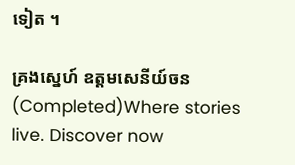ទៀត ។

គ្រងស្នេហ៍ ឧត្តមសេនីយ៍ចន (Completed)Where stories live. Discover now